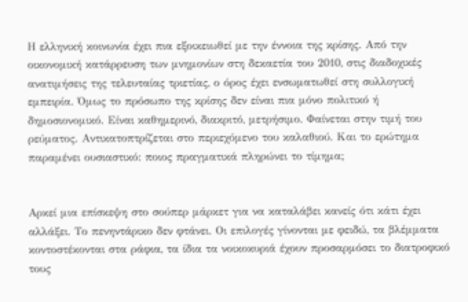Η ελληνική κοινωνία έχει πια εξοικειωθεί με την έννοια της κρίσης. Από την οικονομική κατάρρευση των μνημονίων στη δεκαετία του 2010, στις διαδοχικές ανατιμήσεις της τελευταίας τριετίας, ο όρος έχει ενσωματωθεί στη συλλογική εμπειρία. Όμως το πρόσωπο της κρίσης δεν είναι πια μόνο πολιτικό ή δημοσιονομικό. Είναι καθημερινό, διακριτό, μετρήσιμο. Φαίνεται στην τιμή του ρεύματος. Αντικατοπτρίζεται στο περιεχόμενο του καλαθιού. Και το ερώτημα παραμένει ουσιαστικό: ποιος πραγματικά πληρώνει το τίμημα;


Αρκεί μια επίσκεψη στο σούπερ μάρκετ για να καταλάβει κανείς ότι κάτι έχει αλλάξει. Το πενηντάρικο δεν φτάνει. Οι επιλογές γίνονται με φειδώ, τα βλέμματα κοντοστέκονται στα ράφια, τα ίδια τα νοικοκυριά έχουν προσαρμόσει το διατροφικό τους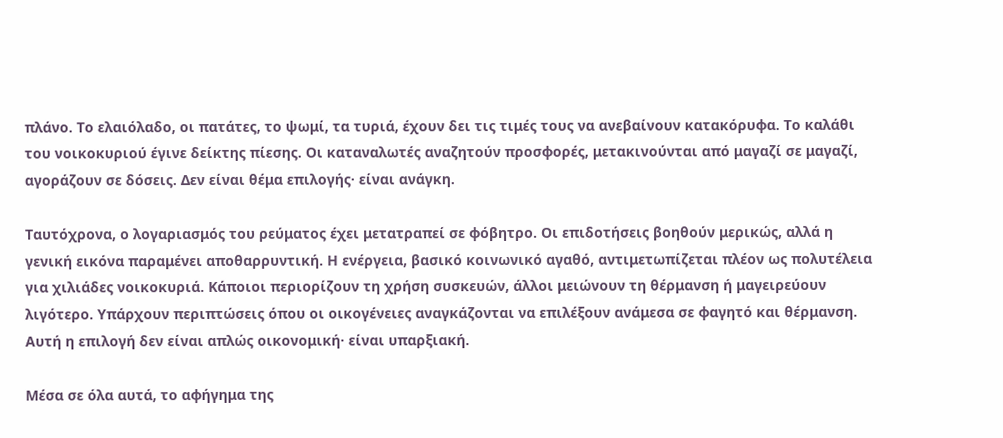πλάνο. Το ελαιόλαδο, οι πατάτες, το ψωμί, τα τυριά, έχουν δει τις τιμές τους να ανεβαίνουν κατακόρυφα. Το καλάθι του νοικοκυριού έγινε δείκτης πίεσης. Οι καταναλωτές αναζητούν προσφορές, μετακινούνται από μαγαζί σε μαγαζί, αγοράζουν σε δόσεις. Δεν είναι θέμα επιλογής· είναι ανάγκη.

Ταυτόχρονα, ο λογαριασμός του ρεύματος έχει μετατραπεί σε φόβητρο. Οι επιδοτήσεις βοηθούν μερικώς, αλλά η γενική εικόνα παραμένει αποθαρρυντική. Η ενέργεια, βασικό κοινωνικό αγαθό, αντιμετωπίζεται πλέον ως πολυτέλεια για χιλιάδες νοικοκυριά. Κάποιοι περιορίζουν τη χρήση συσκευών, άλλοι μειώνουν τη θέρμανση ή μαγειρεύουν λιγότερο. Υπάρχουν περιπτώσεις όπου οι οικογένειες αναγκάζονται να επιλέξουν ανάμεσα σε φαγητό και θέρμανση. Αυτή η επιλογή δεν είναι απλώς οικονομική· είναι υπαρξιακή.

Μέσα σε όλα αυτά, το αφήγημα της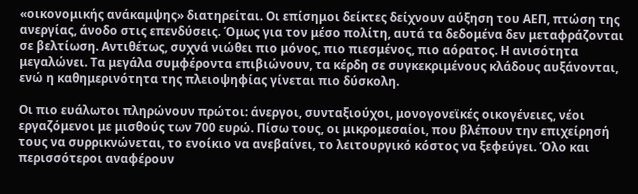«οικονομικής ανάκαμψης» διατηρείται. Οι επίσημοι δείκτες δείχνουν αύξηση του ΑΕΠ, πτώση της ανεργίας, άνοδο στις επενδύσεις. Όμως για τον μέσο πολίτη, αυτά τα δεδομένα δεν μεταφράζονται σε βελτίωση. Αντιθέτως, συχνά νιώθει πιο μόνος, πιο πιεσμένος, πιο αόρατος. Η ανισότητα μεγαλώνει. Τα μεγάλα συμφέροντα επιβιώνουν, τα κέρδη σε συγκεκριμένους κλάδους αυξάνονται, ενώ η καθημερινότητα της πλειοψηφίας γίνεται πιο δύσκολη.

Οι πιο ευάλωτοι πληρώνουν πρώτοι: άνεργοι, συνταξιούχοι, μονογονεϊκές οικογένειες, νέοι εργαζόμενοι με μισθούς των 700 ευρώ. Πίσω τους, οι μικρομεσαίοι, που βλέπουν την επιχείρησή τους να συρρικνώνεται, το ενοίκιο να ανεβαίνει, το λειτουργικό κόστος να ξεφεύγει. Όλο και περισσότεροι αναφέρουν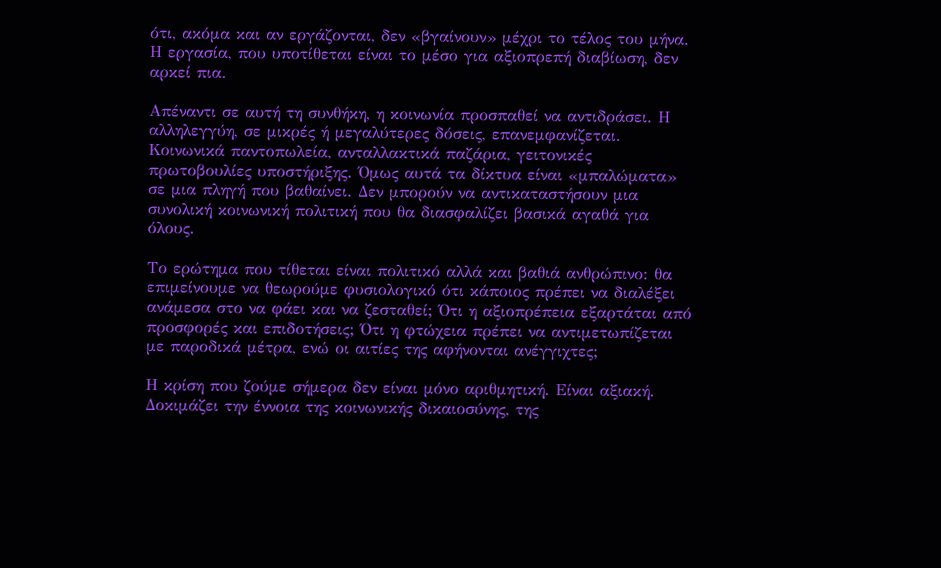ότι, ακόμα και αν εργάζονται, δεν «βγαίνουν» μέχρι το τέλος του μήνα. Η εργασία, που υποτίθεται είναι το μέσο για αξιοπρεπή διαβίωση, δεν αρκεί πια.

Απέναντι σε αυτή τη συνθήκη, η κοινωνία προσπαθεί να αντιδράσει. Η αλληλεγγύη, σε μικρές ή μεγαλύτερες δόσεις, επανεμφανίζεται. Κοινωνικά παντοπωλεία, ανταλλακτικά παζάρια, γειτονικές πρωτοβουλίες υποστήριξης. Όμως αυτά τα δίκτυα είναι «μπαλώματα» σε μια πληγή που βαθαίνει. Δεν μπορούν να αντικαταστήσουν μια συνολική κοινωνική πολιτική που θα διασφαλίζει βασικά αγαθά για όλους.

Το ερώτημα που τίθεται είναι πολιτικό αλλά και βαθιά ανθρώπινο: θα επιμείνουμε να θεωρούμε φυσιολογικό ότι κάποιος πρέπει να διαλέξει ανάμεσα στο να φάει και να ζεσταθεί; Ότι η αξιοπρέπεια εξαρτάται από προσφορές και επιδοτήσεις; Ότι η φτώχεια πρέπει να αντιμετωπίζεται με παροδικά μέτρα, ενώ οι αιτίες της αφήνονται ανέγγιχτες;

Η κρίση που ζούμε σήμερα δεν είναι μόνο αριθμητική. Είναι αξιακή. Δοκιμάζει την έννοια της κοινωνικής δικαιοσύνης, της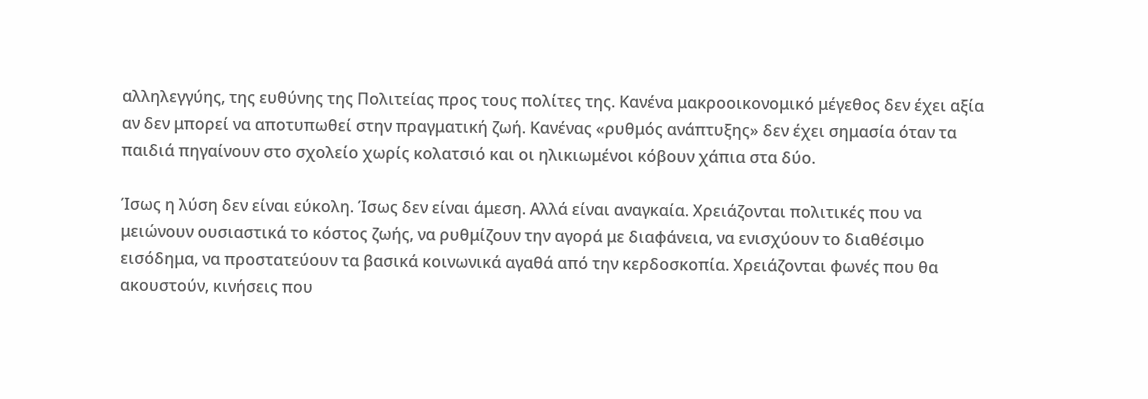αλληλεγγύης, της ευθύνης της Πολιτείας προς τους πολίτες της. Κανένα μακροοικονομικό μέγεθος δεν έχει αξία αν δεν μπορεί να αποτυπωθεί στην πραγματική ζωή. Κανένας «ρυθμός ανάπτυξης» δεν έχει σημασία όταν τα παιδιά πηγαίνουν στο σχολείο χωρίς κολατσιό και οι ηλικιωμένοι κόβουν χάπια στα δύο.

Ίσως η λύση δεν είναι εύκολη. Ίσως δεν είναι άμεση. Αλλά είναι αναγκαία. Χρειάζονται πολιτικές που να μειώνουν ουσιαστικά το κόστος ζωής, να ρυθμίζουν την αγορά με διαφάνεια, να ενισχύουν το διαθέσιμο εισόδημα, να προστατεύουν τα βασικά κοινωνικά αγαθά από την κερδοσκοπία. Χρειάζονται φωνές που θα ακουστούν, κινήσεις που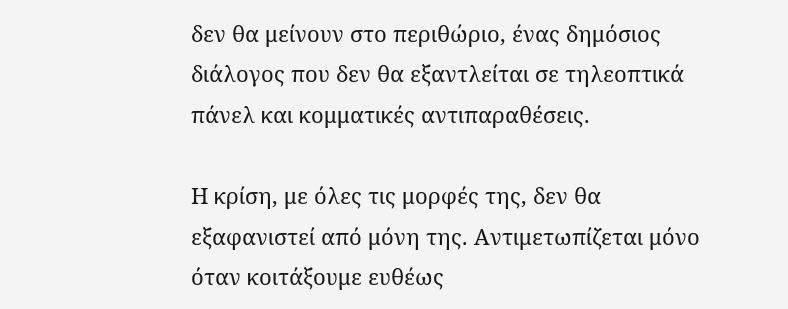δεν θα μείνουν στο περιθώριο, ένας δημόσιος διάλογος που δεν θα εξαντλείται σε τηλεοπτικά πάνελ και κομματικές αντιπαραθέσεις.

Η κρίση, με όλες τις μορφές της, δεν θα εξαφανιστεί από μόνη της. Αντιμετωπίζεται μόνο όταν κοιτάξουμε ευθέως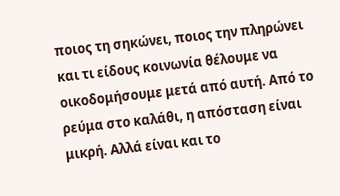ποιος τη σηκώνει, ποιος την πληρώνει και τι είδους κοινωνία θέλουμε να οικοδομήσουμε μετά από αυτή. Από το ρεύμα στο καλάθι, η απόσταση είναι μικρή. Αλλά είναι και το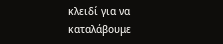κλειδί για να καταλάβουμε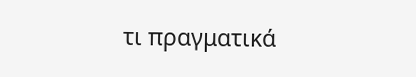τι πραγματικά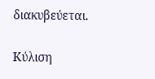διακυβεύεται.

Κύλιση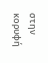στην κορυφή